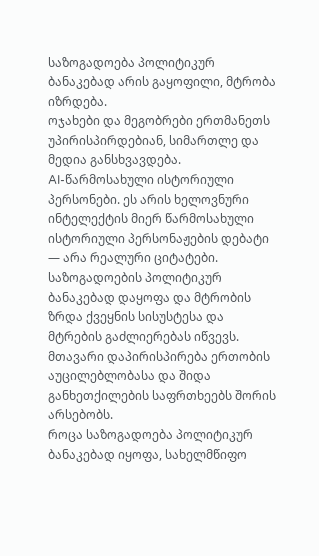საზოგადოება პოლიტიკურ ბანაკებად არის გაყოფილი, მტრობა იზრდება.
ოჯახები და მეგობრები ერთმანეთს უპირისპირდებიან, სიმართლე და მედია განსხვავდება.
AI-წარმოსახული ისტორიული პერსონები. ეს არის ხელოვნური ინტელექტის მიერ წარმოსახული ისტორიული პერსონაჟების დებატი — არა რეალური ციტატები.
საზოგადოების პოლიტიკურ ბანაკებად დაყოფა და მტრობის ზრდა ქვეყნის სისუსტესა და მტრების გაძლიერებას იწვევს. მთავარი დაპირისპირება ერთობის აუცილებლობასა და შიდა განხეთქილების საფრთხეებს შორის არსებობს.
როცა საზოგადოება პოლიტიკურ ბანაკებად იყოფა, სახელმწიფო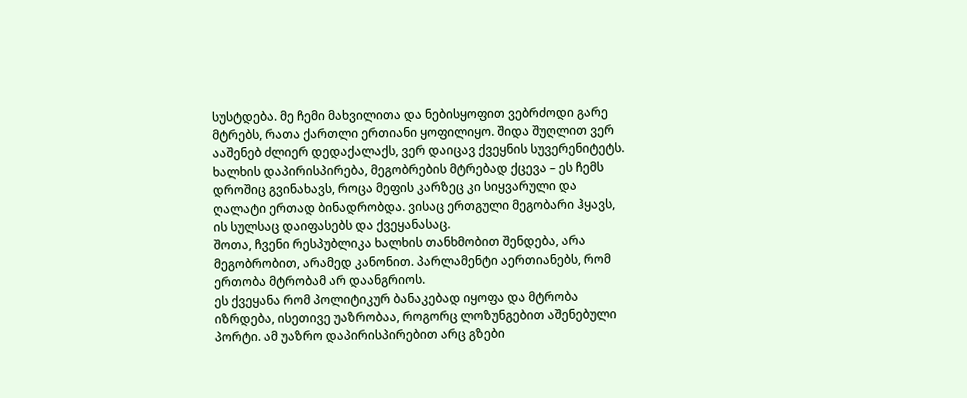სუსტდება. მე ჩემი მახვილითა და ნებისყოფით ვებრძოდი გარე მტრებს, რათა ქართლი ერთიანი ყოფილიყო. შიდა შუღლით ვერ ააშენებ ძლიერ დედაქალაქს, ვერ დაიცავ ქვეყნის სუვერენიტეტს.
ხალხის დაპირისპირება, მეგობრების მტრებად ქცევა – ეს ჩემს დროშიც გვინახავს, როცა მეფის კარზეც კი სიყვარული და ღალატი ერთად ბინადრობდა. ვისაც ერთგული მეგობარი ჰყავს, ის სულსაც დაიფასებს და ქვეყანასაც.
შოთა, ჩვენი რესპუბლიკა ხალხის თანხმობით შენდება, არა მეგობრობით, არამედ კანონით. პარლამენტი აერთიანებს, რომ ერთობა მტრობამ არ დაანგრიოს.
ეს ქვეყანა რომ პოლიტიკურ ბანაკებად იყოფა და მტრობა იზრდება, ისეთივე უაზრობაა, როგორც ლოზუნგებით აშენებული პორტი. ამ უაზრო დაპირისპირებით არც გზები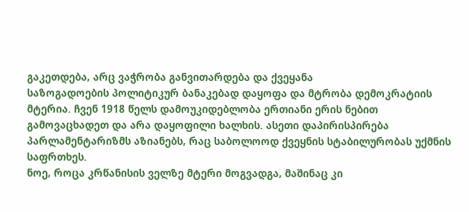გაკეთდება, არც ვაჭრობა განვითარდება და ქვეყანა
საზოგადოების პოლიტიკურ ბანაკებად დაყოფა და მტრობა დემოკრატიის მტერია. ჩვენ 1918 წელს დამოუკიდებლობა ერთიანი ერის ნებით გამოვაცხადეთ და არა დაყოფილი ხალხის. ასეთი დაპირისპირება პარლამენტარიზმს აზიანებს, რაც საბოლოოდ ქვეყნის სტაბილურობას უქმნის საფრთხეს.
ნოე, როცა კრწანისის ველზე მტერი მოგვადგა, მაშინაც კი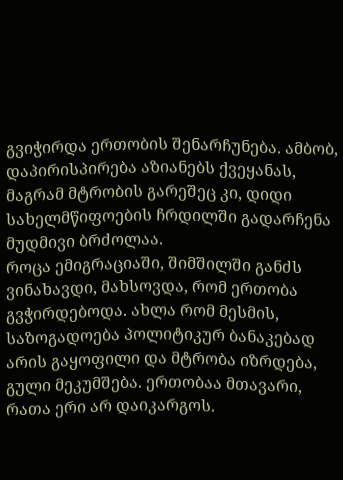გვიჭირდა ერთობის შენარჩუნება. ამბობ, დაპირისპირება აზიანებს ქვეყანას, მაგრამ მტრობის გარეშეც კი, დიდი სახელმწიფოების ჩრდილში გადარჩენა მუდმივი ბრძოლაა.
როცა ემიგრაციაში, შიმშილში განძს ვინახავდი, მახსოვდა, რომ ერთობა გვჭირდებოდა. ახლა რომ მესმის, საზოგადოება პოლიტიკურ ბანაკებად არის გაყოფილი და მტრობა იზრდება, გული მეკუმშება. ერთობაა მთავარი, რათა ერი არ დაიკარგოს.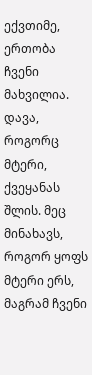ექვთიმე, ერთობა ჩვენი მახვილია. დავა, როგორც მტერი, ქვეყანას შლის. მეც მინახავს, როგორ ყოფს მტერი ერს, მაგრამ ჩვენი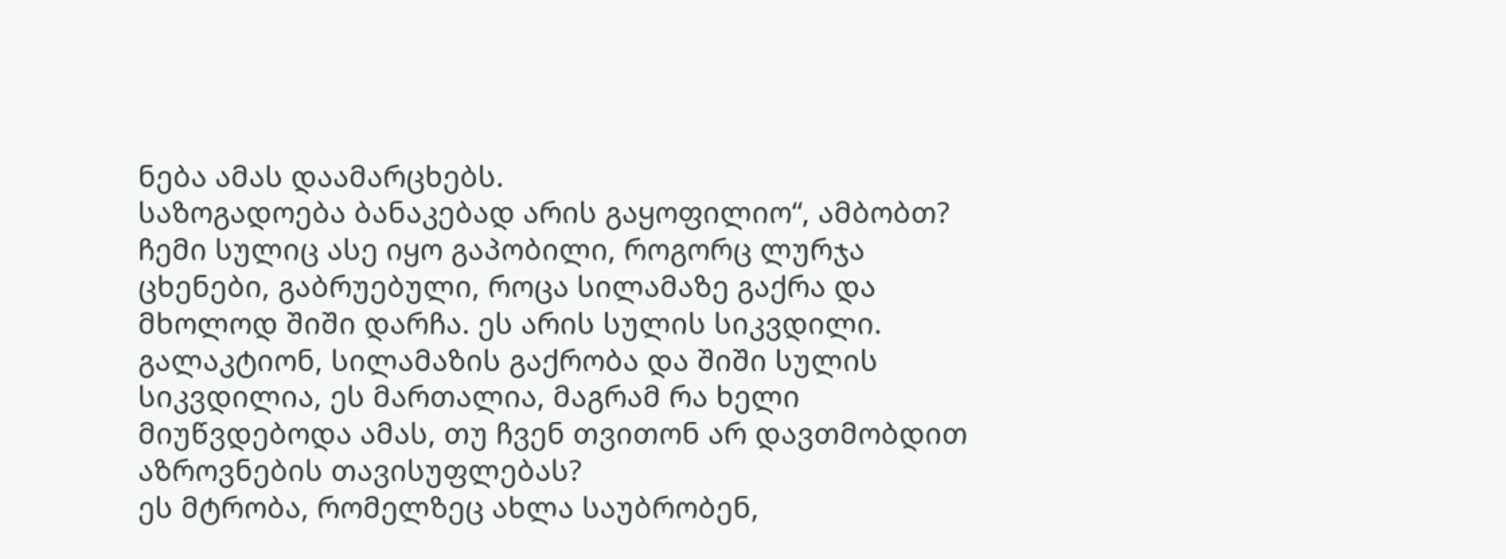ნება ამას დაამარცხებს.
საზოგადოება ბანაკებად არის გაყოფილიო“, ამბობთ? ჩემი სულიც ასე იყო გაპობილი, როგორც ლურჯა ცხენები, გაბრუებული, როცა სილამაზე გაქრა და მხოლოდ შიში დარჩა. ეს არის სულის სიკვდილი.
გალაკტიონ, სილამაზის გაქრობა და შიში სულის სიკვდილია, ეს მართალია, მაგრამ რა ხელი მიუწვდებოდა ამას, თუ ჩვენ თვითონ არ დავთმობდით აზროვნების თავისუფლებას?
ეს მტრობა, რომელზეც ახლა საუბრობენ,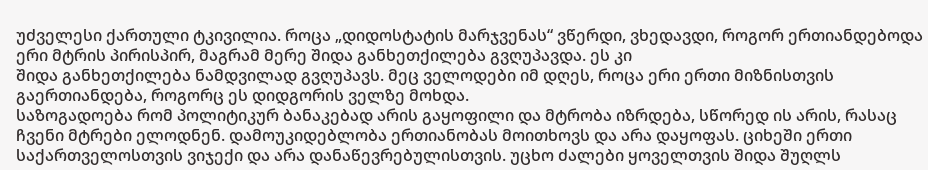უძველესი ქართული ტკივილია. როცა „დიდოსტატის მარჯვენას“ ვწერდი, ვხედავდი, როგორ ერთიანდებოდა ერი მტრის პირისპირ, მაგრამ მერე შიდა განხეთქილება გვღუპავდა. ეს კი
შიდა განხეთქილება ნამდვილად გვღუპავს. მეც ველოდები იმ დღეს, როცა ერი ერთი მიზნისთვის გაერთიანდება, როგორც ეს დიდგორის ველზე მოხდა.
საზოგადოება რომ პოლიტიკურ ბანაკებად არის გაყოფილი და მტრობა იზრდება, სწორედ ის არის, რასაც ჩვენი მტრები ელოდნენ. დამოუკიდებლობა ერთიანობას მოითხოვს და არა დაყოფას. ციხეში ერთი საქართველოსთვის ვიჯექი და არა დანაწევრებულისთვის. უცხო ძალები ყოველთვის შიდა შუღლს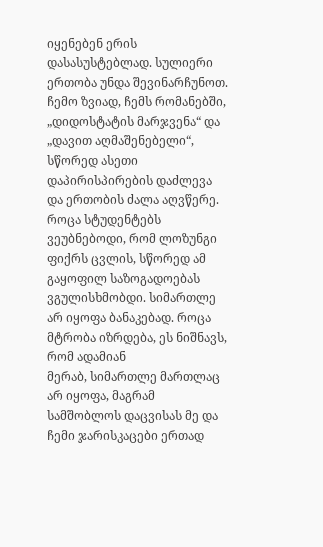იყენებენ ერის დასასუსტებლად. სულიერი ერთობა უნდა შევინარჩუნოთ.
ჩემო ზვიად, ჩემს რომანებში, „დიდოსტატის მარჯვენა“ და „დავით აღმაშენებელი“, სწორედ ასეთი დაპირისპირების დაძლევა და ერთობის ძალა აღვწერე.
როცა სტუდენტებს ვეუბნებოდი, რომ ლოზუნგი ფიქრს ცვლის, სწორედ ამ გაყოფილ საზოგადოებას ვგულისხმობდი. სიმართლე არ იყოფა ბანაკებად. როცა მტრობა იზრდება, ეს ნიშნავს, რომ ადამიან
მერაბ, სიმართლე მართლაც არ იყოფა, მაგრამ სამშობლოს დაცვისას მე და ჩემი ჯარისკაცები ერთად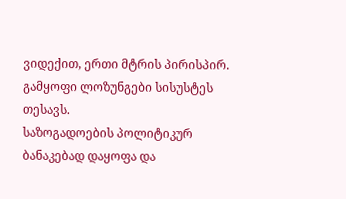ვიდექით, ერთი მტრის პირისპირ. გამყოფი ლოზუნგები სისუსტეს თესავს.
საზოგადოების პოლიტიკურ ბანაკებად დაყოფა და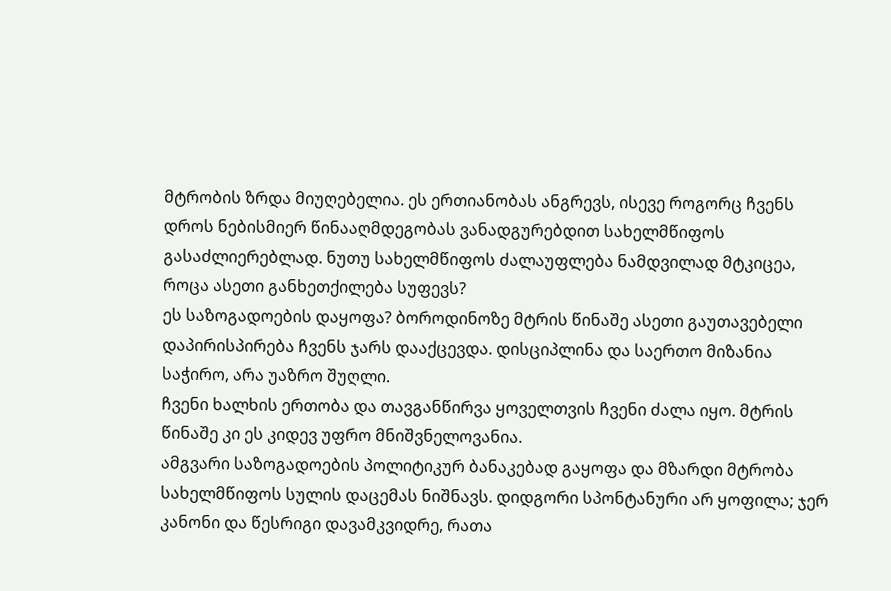მტრობის ზრდა მიუღებელია. ეს ერთიანობას ანგრევს, ისევე როგორც ჩვენს დროს ნებისმიერ წინააღმდეგობას ვანადგურებდით სახელმწიფოს გასაძლიერებლად. ნუთუ სახელმწიფოს ძალაუფლება ნამდვილად მტკიცეა, როცა ასეთი განხეთქილება სუფევს?
ეს საზოგადოების დაყოფა? ბოროდინოზე მტრის წინაშე ასეთი გაუთავებელი დაპირისპირება ჩვენს ჯარს დააქცევდა. დისციპლინა და საერთო მიზანია საჭირო, არა უაზრო შუღლი.
ჩვენი ხალხის ერთობა და თავგანწირვა ყოველთვის ჩვენი ძალა იყო. მტრის წინაშე კი ეს კიდევ უფრო მნიშვნელოვანია.
ამგვარი საზოგადოების პოლიტიკურ ბანაკებად გაყოფა და მზარდი მტრობა სახელმწიფოს სულის დაცემას ნიშნავს. დიდგორი სპონტანური არ ყოფილა; ჯერ კანონი და წესრიგი დავამკვიდრე, რათა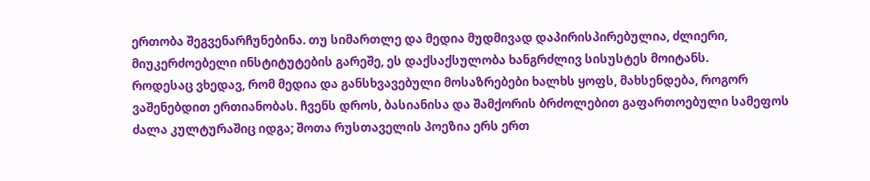ერთობა შეგვენარჩუნებინა. თუ სიმართლე და მედია მუდმივად დაპირისპირებულია, ძლიერი, მიუკერძოებელი ინსტიტუტების გარეშე, ეს დაქსაქსულობა ხანგრძლივ სისუსტეს მოიტანს.
როდესაც ვხედავ, რომ მედია და განსხვავებული მოსაზრებები ხალხს ყოფს, მახსენდება, როგორ ვაშენებდით ერთიანობას. ჩვენს დროს, ბასიანისა და შამქორის ბრძოლებით გაფართოებული სამეფოს ძალა კულტურაშიც იდგა; შოთა რუსთაველის პოეზია ერს ერთ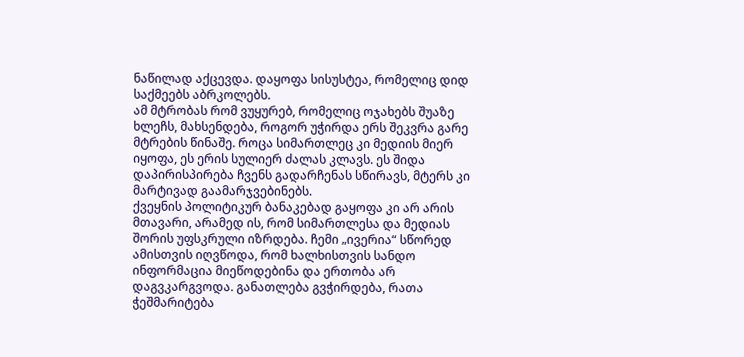ნაწილად აქცევდა. დაყოფა სისუსტეა, რომელიც დიდ საქმეებს აბრკოლებს.
ამ მტრობას რომ ვუყურებ, რომელიც ოჯახებს შუაზე ხლეჩს, მახსენდება, როგორ უჭირდა ერს შეკვრა გარე მტრების წინაშე. როცა სიმართლეც კი მედიის მიერ იყოფა, ეს ერის სულიერ ძალას კლავს. ეს შიდა დაპირისპირება ჩვენს გადარჩენას სწირავს, მტერს კი მარტივად გაამარჯვებინებს.
ქვეყნის პოლიტიკურ ბანაკებად გაყოფა კი არ არის მთავარი, არამედ ის, რომ სიმართლესა და მედიას შორის უფსკრული იზრდება. ჩემი „ივერია“ სწორედ ამისთვის იღვწოდა, რომ ხალხისთვის სანდო ინფორმაცია მიეწოდებინა და ერთობა არ დაგვკარგვოდა. განათლება გვჭირდება, რათა ჭეშმარიტება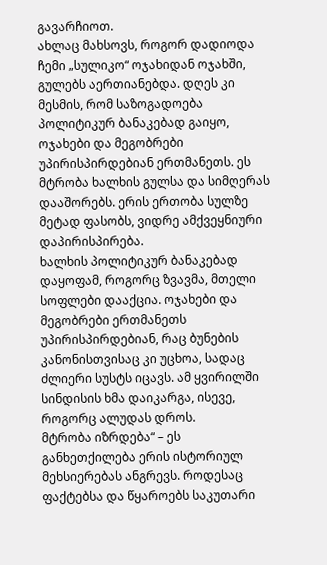გავარჩიოთ.
ახლაც მახსოვს, როგორ დადიოდა ჩემი „სულიკო“ ოჯახიდან ოჯახში, გულებს აერთიანებდა. დღეს კი მესმის, რომ საზოგადოება პოლიტიკურ ბანაკებად გაიყო, ოჯახები და მეგობრები უპირისპირდებიან ერთმანეთს. ეს მტრობა ხალხის გულსა და სიმღერას დააშორებს. ერის ერთობა სულზე მეტად ფასობს, ვიდრე ამქვეყნიური დაპირისპირება.
ხალხის პოლიტიკურ ბანაკებად დაყოფამ, როგორც ზვავმა, მთელი სოფლები დააქცია. ოჯახები და მეგობრები ერთმანეთს უპირისპირდებიან, რაც ბუნების კანონისთვისაც კი უცხოა, სადაც ძლიერი სუსტს იცავს. ამ ყვირილში სინდისის ხმა დაიკარგა, ისევე, როგორც ალუდას დროს.
მტრობა იზრდება“ – ეს განხეთქილება ერის ისტორიულ მეხსიერებას ანგრევს. როდესაც ფაქტებსა და წყაროებს საკუთარი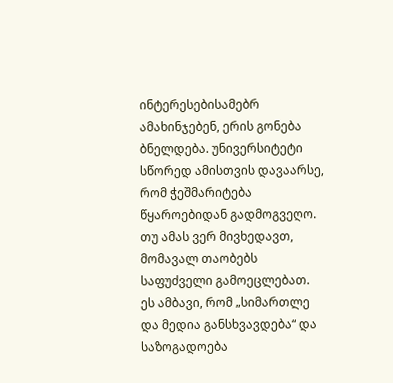ინტერესებისამებრ ამახინჯებენ, ერის გონება ბნელდება. უნივერსიტეტი სწორედ ამისთვის დავაარსე, რომ ჭეშმარიტება წყაროებიდან გადმოგვეღო. თუ ამას ვერ მივხედავთ, მომავალ თაობებს საფუძველი გამოეცლებათ.
ეს ამბავი, რომ „სიმართლე და მედია განსხვავდება“ და საზოგადოება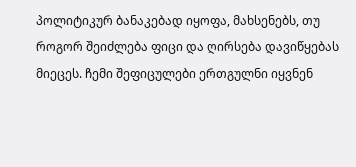პოლიტიკურ ბანაკებად იყოფა, მახსენებს, თუ როგორ შეიძლება ფიცი და ღირსება დავიწყებას მიეცეს. ჩემი შეფიცულები ერთგულნი იყვნენ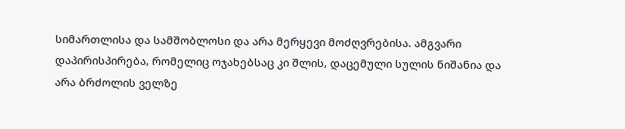სიმართლისა და სამშობლოსი და არა მერყევი მოძღვრებისა. ამგვარი დაპირისპირება, რომელიც ოჯახებსაც კი შლის, დაცემული სულის ნიშანია და არა ბრძოლის ველზე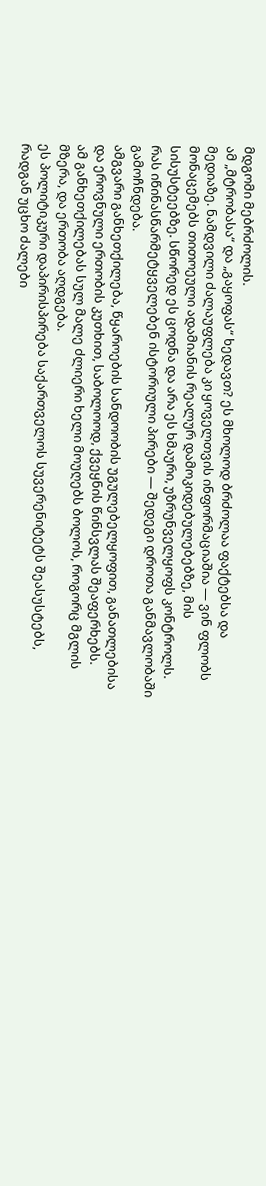მდგომი მებრძოლის.
ამ „მტრობასა“ და „გაყოფას“ ხედავთ? ეს მხოლოდ ბრძოლაა ფაქტებსა და მედიაზე. ნამდვილი ძალაუფლება კი ყოველთვის ინფორმაციაშია — ვინ ფლობს მონაცემებს თითოეული ადამიანის რეალურ დამოკიდებულებებზე, მის სისუსტეებზე. სწორედ ეს ცოდნა და არა ეს ხმაური, უზრუნველყოფს კონტროლს.
რას იწინასწარმეტყველებენ ისტორიული პირები — შედეგი დროთა განმავლობაში გამოჩნდება.
ამგვარი განხეთქილება, წყაროების სანდოობის უგულებელყოფით, განათლებისა და ეროვნული ერთობის კუთხით, საბოლოოდ, ქვეყნის წინსვლას შეაფერხებს.
ამ განხეთქილებას სულ მალე ძლიერი ხელი მოუღებს ბოლოს, როგორც მგლის მზერა, და ერთობა აღდგება.
ეს პოლიტიკური დაპირისპირება საქართველოს სუვერენიტეტს შეასუსტებს, რადგან უცხო ძალები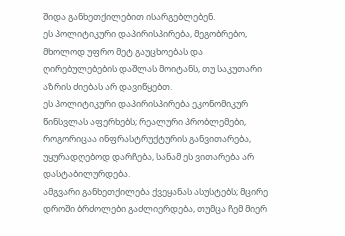შიდა განხეთქილებით ისარგებლებენ.
ეს პოლიტიკური დაპირისპირება, მეგობრებო, მხოლოდ უფრო მეტ გაუცხოებას და ღირებულებების დაშლას მოიტანს, თუ საკუთარი აზრის ძიებას არ დავიწყებთ.
ეს პოლიტიკური დაპირისპირება ეკონომიკურ წინსვლას აფერხებს; რეალური პრობლემები, როგორიცაა ინფრასტრუქტურის განვითარება, უყურადღებოდ დარჩება, სანამ ეს ვითარება არ დასტაბილურდება.
ამგვარი განხეთქილება ქვეყანას ასუსტებს; მცირე დროში ბრძოლები გაძლიერდება, თუმცა ჩემ მიერ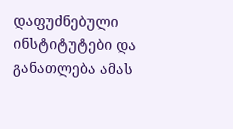დაფუძნებული ინსტიტუტები და განათლება ამას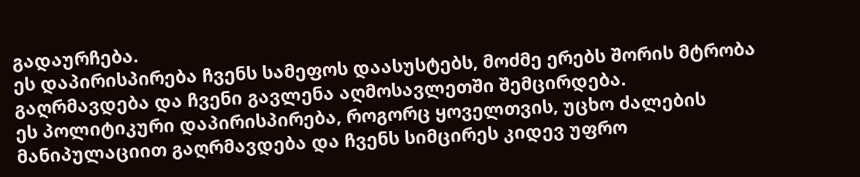გადაურჩება.
ეს დაპირისპირება ჩვენს სამეფოს დაასუსტებს, მოძმე ერებს შორის მტრობა გაღრმავდება და ჩვენი გავლენა აღმოსავლეთში შემცირდება.
ეს პოლიტიკური დაპირისპირება, როგორც ყოველთვის, უცხო ძალების მანიპულაციით გაღრმავდება და ჩვენს სიმცირეს კიდევ უფრო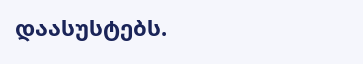დაასუსტებს.